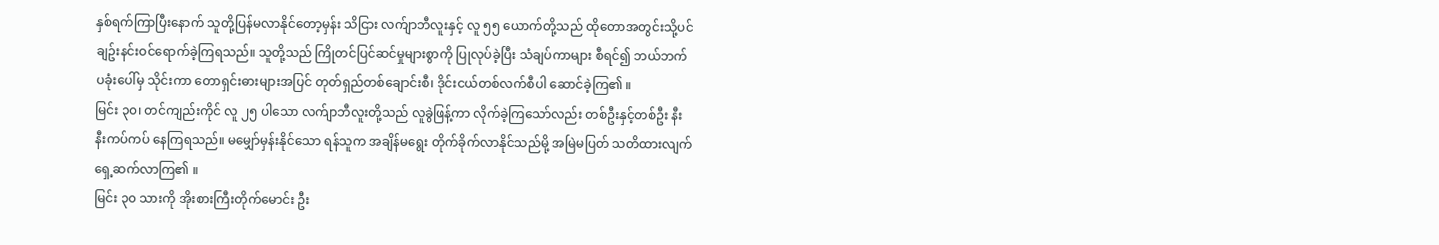နှစ်ရက်ကြာပြီးနောက် သူတို့ပြန်မလာနိုင်တော့မှန်း သိငြား လက်ျာဘီလူးနှင့် လူ ၅၅ ယောက်တို့သည် ထိုတောအတွင်းသို့ပင် ချဥ်းနင်းဝင်ရောက်ခဲ့ကြရသည်။ သူတို့သည် ကြိုတင်ပြင်ဆင်မှုများစွာကို ပြုလုပ်ခဲ့ပြီး သံချပ်ကာများ စီရင်၍ ဘယ်ဘက်ပခုံးပေါ်မှ သိုင်းကာ တောရှင်းဓားများအပြင် တုတ်ရှည်တစ်ချောင်းစီ၊ ဒိုင်းငယ်တစ်လက်စီပါ ဆောင်ခဲ့ကြ၏ ။
မြင်း ၃၀၊ တင်ကျည်းကိုင် လူ ၂၅ ပါသော လက်ျာဘီလူးတို့သည် လူခွဲဖြန့်ကာ လိုက်ခဲ့ကြသော်လည်း တစ်ဦးနှင့်တစ်ဦး နီးနီးကပ်ကပ် နေကြရသည်။ မမျှော်မှန်းနိုင်သော ရန်သူက အချိန်မရွေး တိုက်ခိုက်လာနိုင်သည်မို့ အမြဲမပြတ် သတိထားလျက် ရှေ့ဆက်လာကြ၏ ။
မြင်း ၃၀ သားကို အိုးစားကြီးတိုက်မောင်း ဦး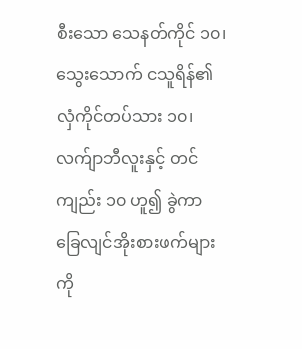စီးသော သေနတ်ကိုင် ၁၀၊ သွေးသောက် ငသူရိန်၏ လှံကိုင်တပ်သား ၁၀၊ လက်ျာဘီလူးနှင့် တင်ကျည်း ၁၀ ဟူ၍ ခွဲကာ ခြေလျင်အိုးစားဖက်များကို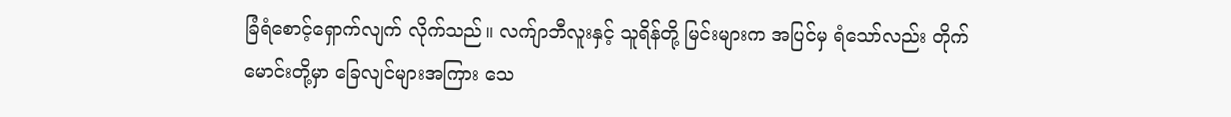ခြံရံစောင့်ရှောက်လျက် လိုက်သည်။ လက်ျာဘီလူးနှင့် သူရိန်တို့ မြင်းများက အပြင်မှ ရံသော်လည်း တိုက်မောင်းတို့မှာ ခြေလျင်များအကြား သေ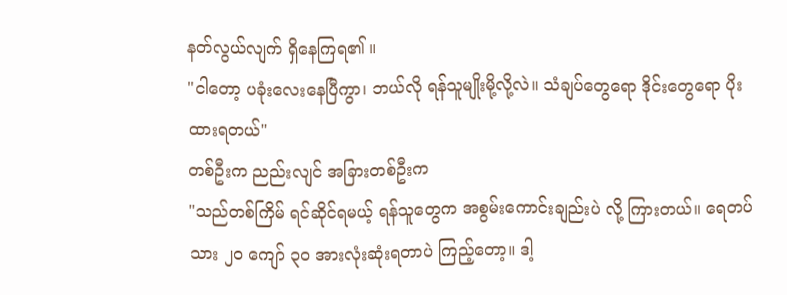နတ်လွယ်လျက် ရှိနေကြရ၏ ။
"ငါတော့ ပခုံးလေးနေပြီကွာ၊ ဘယ်လို ရန်သူမျိုးမို့လို့လဲ။ သံချပ်တွေရော ဒိုင်းတွေရော ပိုးထားရတယ်"
တစ်ဦးက ညည်းလျင် အခြားတစ်ဦးက
"သည်တစ်ကြိမ် ရင်ဆိုင်ရမယ့် ရန်သူတွေက အစွမ်းကောင်းချည်းပဲ လို့ ကြားတယ်။ ရေတပ်သား ၂၀ ကျော် ၃၀ အားလုံးဆုံးရတာပဲ ကြည့်တော့။ ဒါ့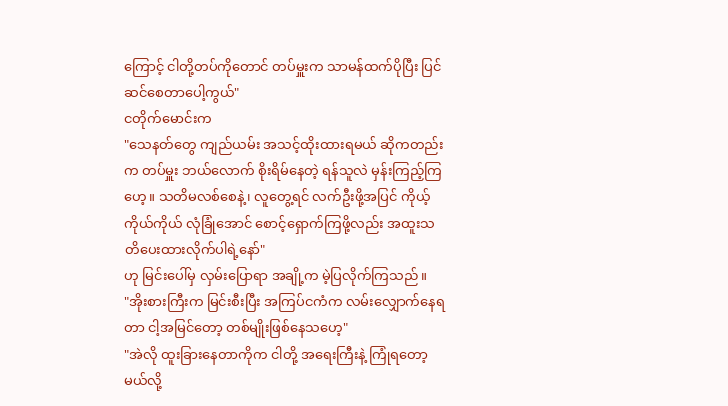ကြောင့် ငါတို့တပ်ကိုတောင် တပ်မှူးက သာမန်ထက်ပိုပြီး ပြင်ဆင်စေတာပေါ့ကွယ်"
ငတိုက်မောင်းက
"သေနတ်တွေ ကျည်ယမ်း အသင့်ထိုးထားရမယ် ဆိုကတည်းက တပ်မှူး ဘယ်လောက် စိုးရိမ်နေတဲ့ ရန်သူလဲ မှန်းကြည့်ကြဟေ့။ သတိမလစ်စေနဲ့၊ လူတွေ့ရင် လက်ဦးဖို့အပြင် ကိုယ့်ကိုယ်ကိုယ် လုံခြုံအောင် စောင့်ရှောက်ကြဖို့လည်း အထူးသတိပေးထားလိုက်ပါရဲ့နော်"
ဟု မြင်းပေါ်မှ လှမ်းပြောရာ အချို့က မဲ့ပြလိုက်ကြသည်။
"အိုးစားကြီးက မြင်းစီးပြီး အကြပ်ငကံက လမ်းလျှောက်နေရတာ ငါ့အမြင်တော့ တစ်မျိုးဖြစ်နေသဟေ့"
"အဲလို ထူးခြားနေတာကိုက ငါတို့ အရေးကြီးနဲ့ ကြုံရတော့မယ်လို့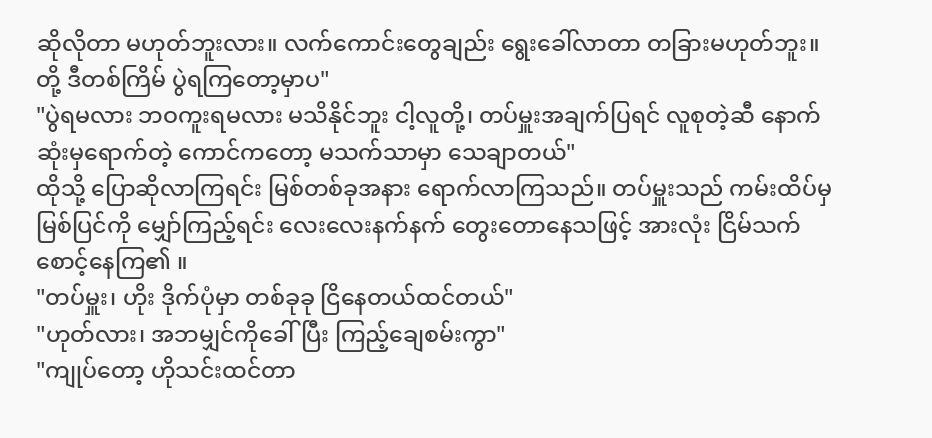ဆိုလိုတာ မဟုတ်ဘူးလား။ လက်ကောင်းတွေချည်း ရွေးခေါ်လာတာ တခြားမဟုတ်ဘူး။ တို့ ဒီတစ်ကြိမ် ပွဲရကြတော့မှာပ"
"ပွဲရမလား ဘဝကူးရမလား မသိနိုင်ဘူး ငါ့လူတို့၊ တပ်မှူးအချက်ပြရင် လူစုတဲ့ဆီ နောက်ဆုံးမှရောက်တဲ့ ကောင်ကတော့ မသက်သာမှာ သေချာတယ်"
ထိုသို့ ပြောဆိုလာကြရင်း မြစ်တစ်ခုအနား ရောက်လာကြသည်။ တပ်မှူးသည် ကမ်းထိပ်မှ မြစ်ပြင်ကို မျှော်ကြည့်ရင်း လေးလေးနက်နက် တွေးတောနေသဖြင့် အားလုံး ငြိမ်သက် စောင့်နေကြ၏ ။
"တပ်မှူး၊ ဟိုး ဒိုက်ပုံမှာ တစ်ခုခု ငြိနေတယ်ထင်တယ်"
"ဟုတ်လား၊ အဘမျှင်ကိုခေါ်ပြီး ကြည့်ချေစမ်းကွာ"
"ကျုပ်တော့ ဟိုသင်းထင်တာ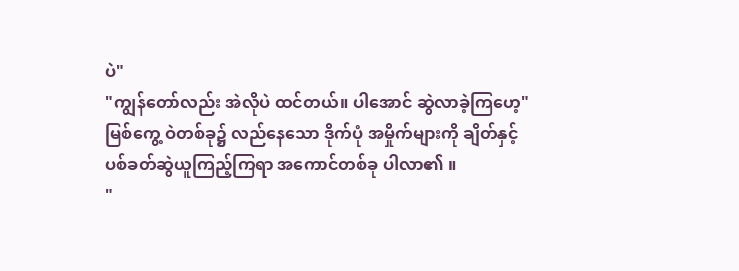ပဲ"
"ကျွန်တော်လည်း အဲလိုပဲ ထင်တယ်။ ပါအောင် ဆွဲလာခဲ့ကြဟေ့"
မြစ်ကွေ့ ဝဲတစ်ခု၌ လည်နေသော ဒိုက်ပုံ အမှိုက်များကို ချိတ်နှင့် ပစ်ခတ်ဆွဲယူကြည့်ကြရာ အကောင်တစ်ခု ပါလာ၏ ။
"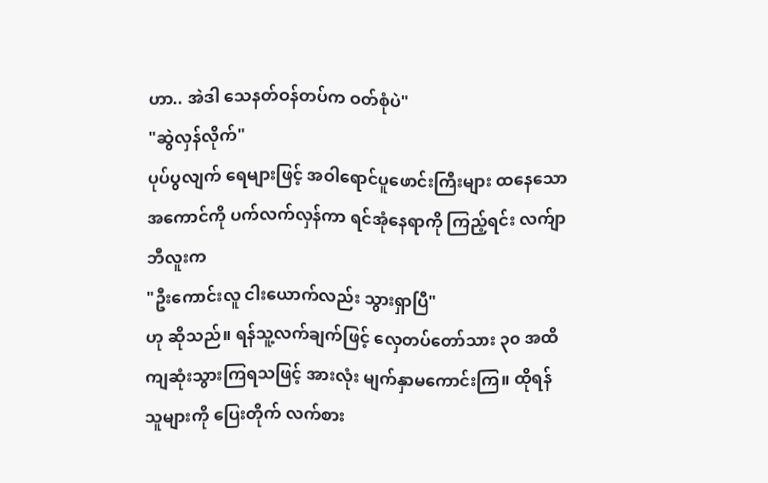ဟာ.. အဲဒါ သေနတ်ဝန်တပ်က ဝတ်စုံပဲ"
"ဆွဲလှန်လိုက်"
ပုပ်ပွလျက် ရေများဖြင့် အဝါရောင်ပူဖောင်းကြီးများ ထနေသော အကောင်ကို ပက်လက်လှန်ကာ ရင်အုံနေရာကို ကြည့်ရင်း လက်ျာဘီလူးက
"ဦးကောင်းလူ ငါးယောက်လည်း သွားရှာပြီ"
ဟု ဆိုသည်။ ရန်သူ့လက်ချက်ဖြင့် လှေတပ်တော်သား ၃၀ အထိ ကျဆုံးသွားကြရသဖြင့် အားလုံး မျက်နှာမကောင်းကြ။ ထိုရန်သူများကို ပြေးတိုက် လက်စား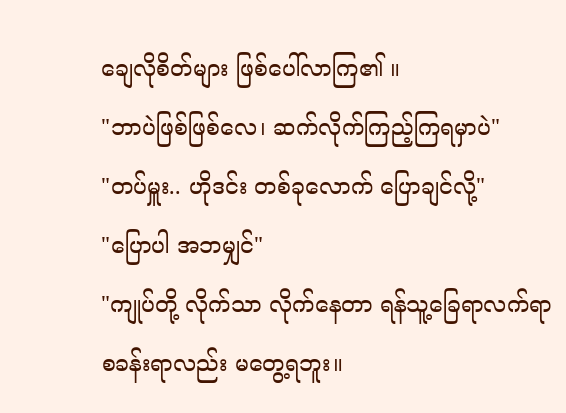ချေလိုစိတ်များ ဖြစ်ပေါ်လာကြ၏ ။
"ဘာပဲဖြစ်ဖြစ်လေ၊ ဆက်လိုက်ကြည့်ကြရမှာပဲ"
"တပ်မှူး.. ဟိုဒင်း တစ်ခုလောက် ပြောချင်လို့"
"ပြောပါ အဘမျှင်"
"ကျုပ်တို့ လိုက်သာ လိုက်နေတာ ရန်သူ့ခြေရာလက်ရာ စခန်းရာလည်း မတွေ့ရဘူး။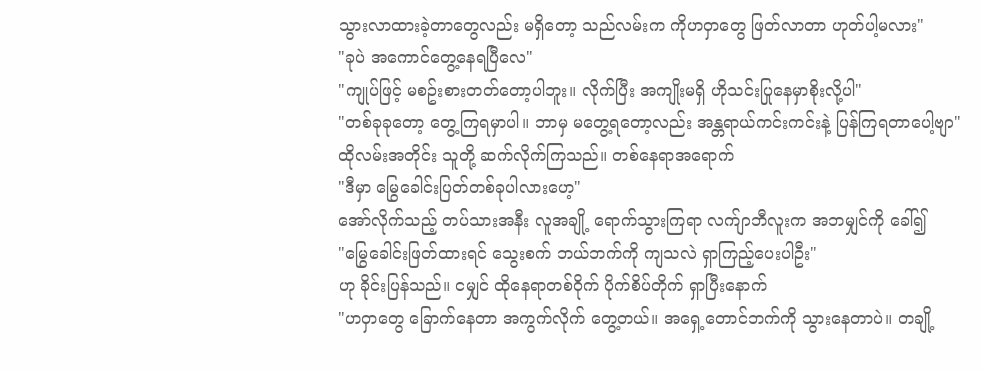သွားလာထားခဲ့တာတွေလည်း မရှိတော့ သည်လမ်းက ကိုဟဝှာတွေ ဖြတ်လာတာ ဟုတ်ပါ့မလား"
"ခုပဲ အကောင်တွေ့နေရပြီလေ"
"ကျုပ်ဖြင့် မစဥ်းစားတတ်တော့ပါဘူး။ လိုက်ပြီး အကျိုးမရှိ ဟိုသင်းပြုနေမှာစိုးလို့ပါ"
"တစ်ခုခုတော့ တွေ့ကြရမှာပါ။ ဘာမှ မတွေ့ရတော့လည်း အန္တရာယ်ကင်းကင်းနဲ့ ပြန်ကြရတာပေါ့ဗျာ"
ထိုလမ်းအတိုင်း သူတို့ ဆက်လိုက်ကြသည်။ တစ်နေရာအရောက်
"ဒီမှာ မြွေခေါင်းပြတ်တစ်ခုပါလားဟေ့"
အော်လိုက်သည့် တပ်သားအနီး လူအချို့ ရောက်သွားကြရာ လက်ျာဘီလူးက အဘမျှင်ကို ခေါ်၍
"မြွေခေါင်းဖြတ်ထားရင် သွေးစက် ဘယ်ဘက်ကို ကျသလဲ ရှာကြည့်ပေးပါဦး"
ဟု ခိုင်းပြန်သည်။ ငမျှင် ထိုနေရာတစ်ဝိုက် ပိုက်စိပ်တိုက် ရှာပြီးနောက်
"ဟဝှာတွေ ခြောက်နေတာ အကွက်လိုက် တွေ့တယ်။ အရှေ့တောင်ဘက်ကို သွားနေတာပဲ။ တချို့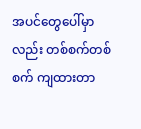အပင်တွေပေါ်မှာလည်း တစ်စက်တစ်စက် ကျထားတာ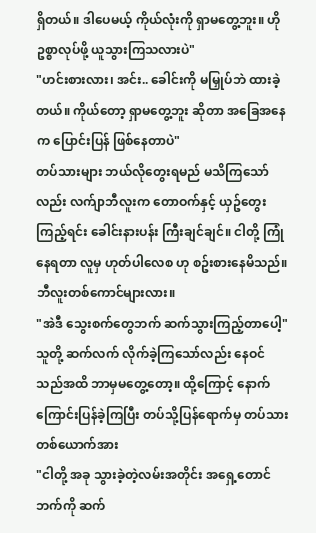ရှိတယ်။ ဒါပေမယ့် ကိုယ်လုံးကို ရှာမတွေ့ဘူး။ ဟိုဥစ္စာလုပ်ဖို့ ယူသွားကြသလားပဲ"
"ဟင်းစားလား၊ အင်း.. ခေါင်းကို မမြှုပ်ဘဲ ထားခဲ့တယ်။ ကိုယ်တော့ ရှာမတွေ့ဘူး ဆိုတာ အခြေအနေက ပြောင်းပြန် ဖြစ်နေတာပဲ"
တပ်သားများ ဘယ်လိုတွေးရမည် မသိကြသော်လည်း လက်ျာဘီလူးက တောဝက်နှင့် ယှဥ်တွေးကြည့်ရင်း ခေါင်းနားပန်း ကြီးချင်ချင်။ ငါတို့ ကြုံနေရတာ လူမှ ဟုတ်ပါလေစ ဟု စဥ်းစားနေမိသည်။ ဘီလူးတစ်ကောင်များလား။
"အဲဒီ သွေးစက်တွေဘက် ဆက်သွားကြည့်တာပေါ့"
သူတို့ ဆက်လက် လိုက်ခဲ့ကြသော်လည်း နေဝင်သည်အထိ ဘာမှမတွေ့တော့။ ထို့ကြောင့် နောက်ကြောင်းပြန်ခဲ့ကြပြီး တပ်သို့ပြန်ရောက်မှ တပ်သားတစ်ယောက်အား
"ငါတို့ အခု သွားခဲ့တဲ့လမ်းအတိုင်း အရှေ့တောင်ဘက်ကို ဆက်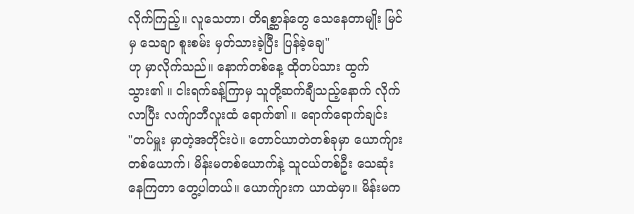လိုက်ကြည့်။ လူသေတာ၊ တိရစ္ဆာန်တွေ သေနေတာမျိုး မြင်မှ သေချာ စူးစမ်း မှတ်သားခဲ့ပြီး ပြန်ခဲ့ချေ"
ဟု မှာလိုက်သည်။ နောက်တစ်နေ့ ထိုတပ်သား ထွက်သွား၏ ။ ငါးရက်ခန့်ကြာမှ သူတို့ဆက်ချီသည့်နောက် လိုက်လာပြီး လက်ျာဘီလူးထံ ရောက်၏ ။ ရောက်ရောက်ချင်း
"တပ်မှူး မှာတဲ့အတိုင်းပဲ။ တောင်ယာတဲတစ်ခုမှာ ယောက်ျားတစ်ယောက်၊ မိန်းမတစ်ယောက်နဲ့ သူငယ်တစ်ဦး သေဆုံးနေကြတာ တွေ့ပါတယ်။ ယောက်ျားက ယာထဲမှာ။ မိန်းမက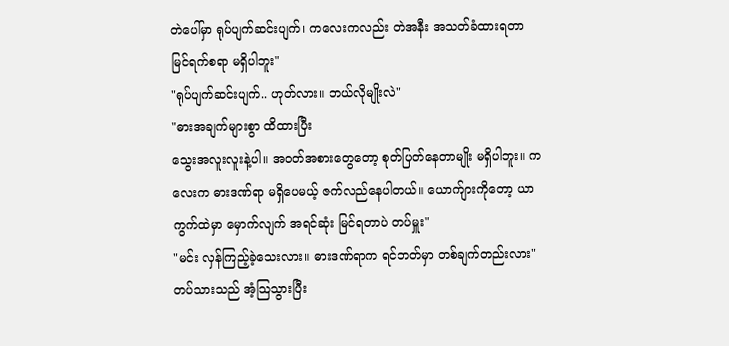တဲပေါ်မှာ ရုပ်ပျက်ဆင်းပျက်၊ ကလေးကလည်း တဲအနီး အသတ်ခံထားရတာ မြင်ရက်စရာ မရှိပါဘူး"
"ရုပ်ပျက်ဆင်းပျက်.. ဟုတ်လား။ ဘယ်လိုမျိုးလဲ"
"ဓားအချက်များစွာ ထိထားပြီး
သွေးအလူးလူးနဲ့ပါ။ အဝတ်အစားတွေတော့ စုတ်ပြတ်နေတာမျိုး မရှိပါဘူး။ ကလေးက ဓားဒဏ်ရာ မရှိပေမယ့် ဇက်လည်နေပါတယ်။ ယောက်ျားကိုတော့ ယာကွက်ထဲမှာ မှောက်လျက် အရင်ဆုံး မြင်ရတာပဲ တပ်မှူး"
"မင်း လှန်ကြည့်ခဲ့သေးလား။ ဓားဒဏ်ရာက ရင်ဘတ်မှာ တစ်ချက်တည်းလား"
တပ်သားသည် အံ့သြသွားပြီး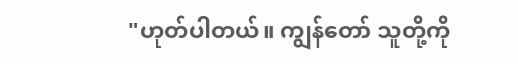"ဟုတ်ပါတယ်။ ကျွန်တော် သူတို့ကို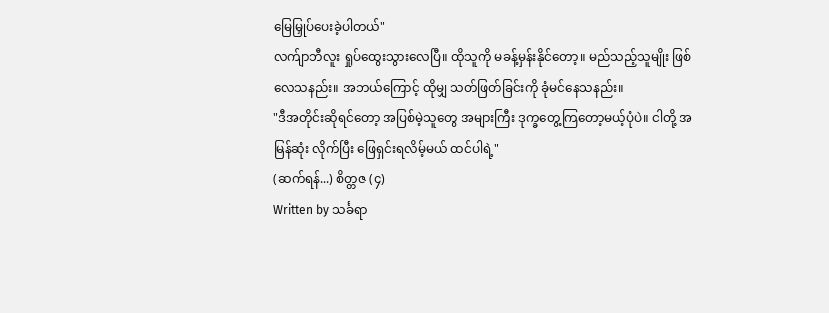မြေမြှုပ်ပေးခဲ့ပါတယ်"
လက်ျာဘီလူး ရှုပ်ထွေးသွားလေပြီ။ ထိုသူကို မခန့်မှန်းနိုင်တော့။ မည်သည့်သူမျိုး ဖြစ်လေသနည်း။ အဘယ်ကြောင့် ထိုမျှ သတ်ဖြတ်ခြင်းကို ခုံမင်နေသနည်း။
"ဒီအတိုင်းဆိုရင်တော့ အပြစ်မဲ့သူတွေ အများကြီး ဒုက္ခတွေ့ကြတော့မယ့်ပုံပဲ။ ငါတို့ အမြန်ဆုံး လိုက်ပြီး ဖြေရှင်းရလိမ့်မယ် ထင်ပါရဲ့"
(ဆက်ရန်...) စိတ္တဇ (၄)
Written by သင်္ခရာ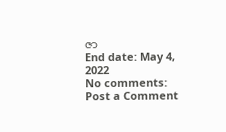ဇာ
End date: May 4, 2022
No comments:
Post a Comment